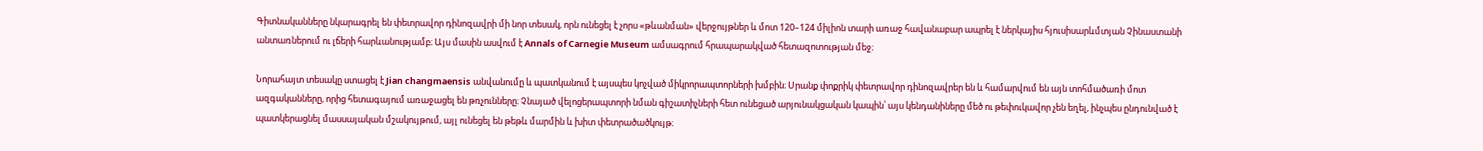Գիտնականները նկարագրել են փետրավոր դինոզավրի մի նոր տեսակ, որն ունեցել է չորս «թևանման» վերջույթներ և մոտ 120–124 միլիոն տարի առաջ հավանաբար ապրել է ներկայիս հյուսիսարևմտյան Չինաստանի անտառներում ու լճերի հարևանությամբ։ Այս մասին ասվում է Annals of Carnegie Museum ամսագրում հրապարակված հետազոտության մեջ։

Նորահայտ տեսակը ստացել է Jian changmaensis անվանումը և պատկանում է այսպես կոչված միկրորապտորների խմբին։ Սրանք փոքրիկ փետրավոր դինոզավրեր են և համարվում են այն տոհմածառի մոտ ազգականները, որից հետագայում առաջացել են թռչունները։ Չնայած վելոցերապտորի նման գիշատիչների հետ ունեցած արյունակցական կապին՝ այս կենդանիները մեծ ու թեփուկավոր չեն եղել, ինչպես ընդունված է պատկերացնել մասսայական մշակույթում, այլ ունեցել են թեթև մարմին և խիտ փետրածածկույթ։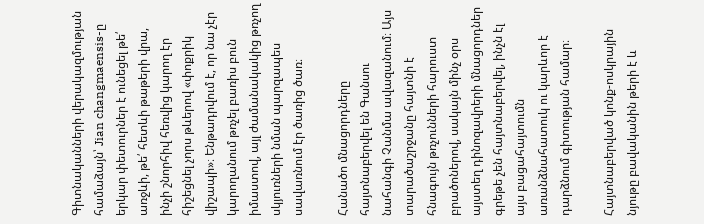Գիտնականների վերակազմության համաձայն՝ Jian changmaensis-ը երկար փետուրներ է ունեցել թե՛ առջևի, թե՛ հետևի թաթերի վրա, ինչի շնորհիվ հեռվից կարող էր հիշեցնել չորս թևերով «փոքրիկ վիշապի»։ Ենթադրվում է, որ նա չէր կարողանում թռչել բառիս բուն իմաստով, այլ ժամանակակից թռչող սկյուռների նման պարզապես սավառնում էր ծառից ծառ։

Հանածո մնացորդները հայտնաբերվել են Գանսու նահանգի Չանմա ավազանում։ Այս տարածաշրջանը հայտնի է հնագույն թռչունների հարուստ բրածոներով, սակայն մինչ օրս այստեղ դինոզավրերի մնացորդներ գրեթե չեն հայտնաբերվել, ինչն էլ այս բացահայտումն առանձնահատուկ ու կարևոր է դարձնում գիտության համար։

Հայտնաբերված կոնք-ոսկրային նյութը բավականին թերի է և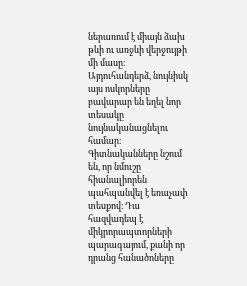ներառում է միայն ձախ թևի ու առջևի վերջույթի մի մասը։ Այդուհանդերձ, նույնիսկ այս ոսկորները բավարար են եղել նոր տեսակը նույնականացնելու համար։ Գիտնականները նշում են, որ նմուշը հիանալիորեն պահպանվել է եռաչափ տեսքով։ Դա հազվադեպ է միկրորապտորների պարագայում, քանի որ դրանց հանածոները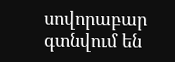սովորաբար գտնվում են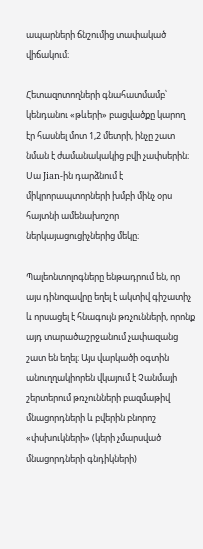ապարների ճնշումից տափակած վիճակում։

Հետազոտողների գնահատմամբ՝ կենդանու «թևերի» բացվածքը կարող էր հասնել մոտ 1,2 մետրի, ինչը շատ նման է ժամանակակից բվի չափսերին։ Սա Jian-ին դարձնում է միկրորապտորների խմբի մինչ օրս հայտնի ամենախոշոր ներկայացուցիչներից մեկը։

Պալեոնտոլոգները ենթադրում են, որ այս դինոզավրը եղել է ակտիվ գիշատիչ և որսացել է հնագույն թռչունների, որոնք այդ տարածաշրջանում չափազանց շատ են եղել։ Այս վարկածի օգտին անուղղակիորեն վկայում է Չանմայի շերտերում թռչունների բազմաթիվ մնացորդների և բվերին բնորոշ «փսխուկների» (կերի չմարսված մնացորդների գնդիկների)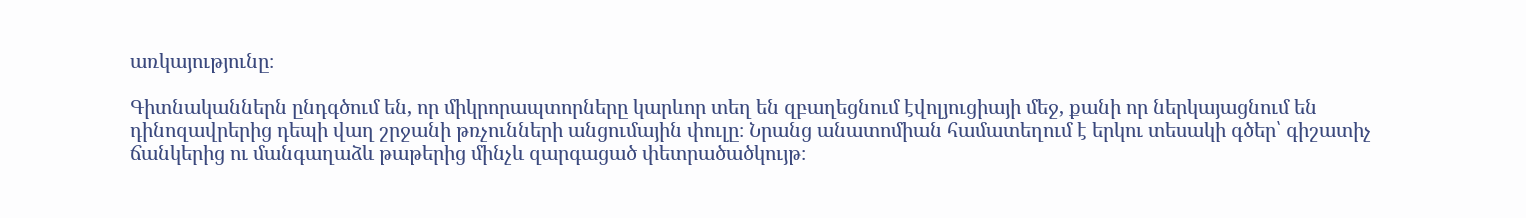առկայությունը։

Գիտնականներն ընդգծում են, որ միկրորապտորները կարևոր տեղ են զբաղեցնում էվոլյուցիայի մեջ, քանի որ ներկայացնում են դինոզավրերից դեպի վաղ շրջանի թռչունների անցումային փուլը։ Նրանց անատոմիան համատեղում է երկու տեսակի գծեր՝ գիշատիչ ճանկերից ու մանգաղաձև թաթերից մինչև զարգացած փետրածածկույթ։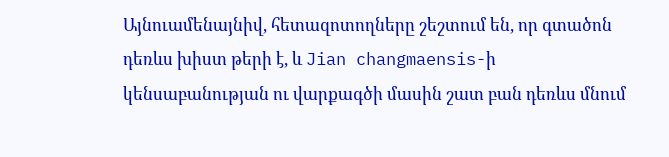Այնուամենայնիվ, հետազոտողները շեշտում են, որ գտածոն դեռևս խիստ թերի է, և Jian changmaensis-ի կենսաբանության ու վարքագծի մասին շատ բան դեռևս մնում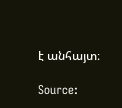է անհայտ։

Source: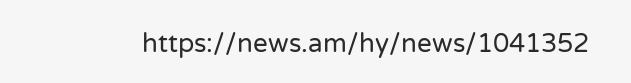https://news.am/hy/news/1041352